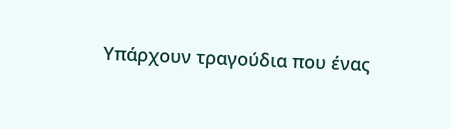Υπάρχουν τραγούδια που ένας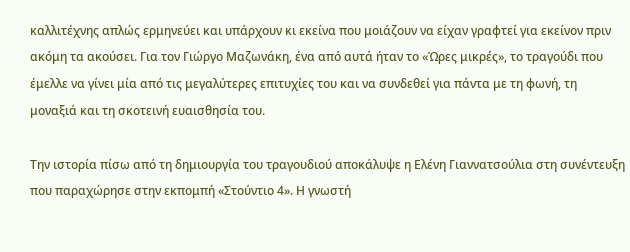καλλιτέχνης απλώς ερμηνεύει και υπάρχουν κι εκείνα που μοιάζουν να είχαν γραφτεί για εκείνον πριν ακόμη τα ακούσει. Για τον Γιώργο Μαζωνάκη, ένα από αυτά ήταν το «Ώρες μικρές», το τραγούδι που έμελλε να γίνει μία από τις μεγαλύτερες επιτυχίες του και να συνδεθεί για πάντα με τη φωνή, τη μοναξιά και τη σκοτεινή ευαισθησία του.

Την ιστορία πίσω από τη δημιουργία του τραγουδιού αποκάλυψε η Ελένη Γιαννατσούλια στη συνέντευξη που παραχώρησε στην εκπομπή «Στούντιο 4». Η γνωστή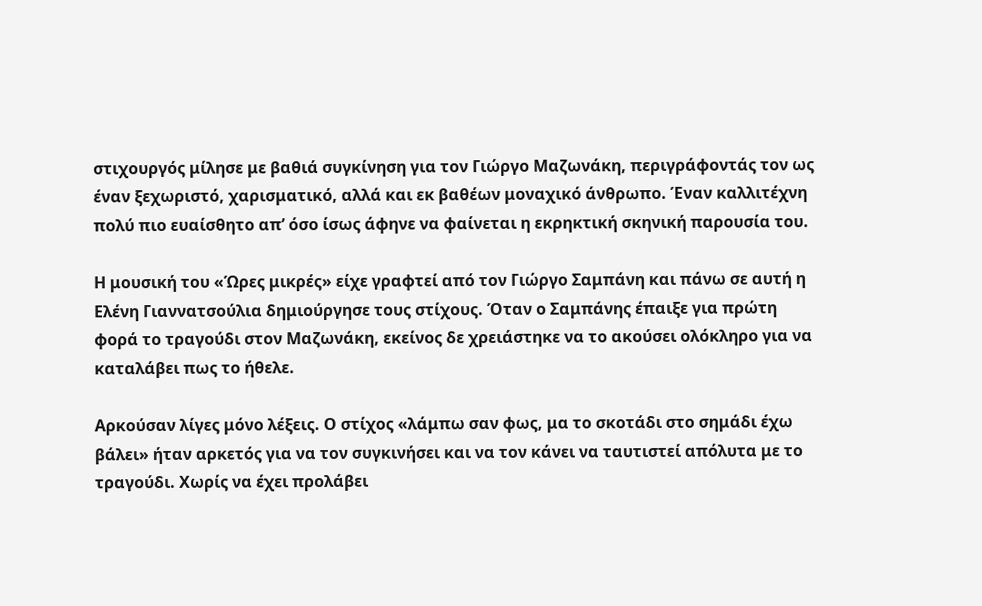στιχουργός μίλησε με βαθιά συγκίνηση για τον Γιώργο Μαζωνάκη, περιγράφοντάς τον ως έναν ξεχωριστό, χαρισματικό, αλλά και εκ βαθέων μοναχικό άνθρωπο. Έναν καλλιτέχνη πολύ πιο ευαίσθητο απ’ όσο ίσως άφηνε να φαίνεται η εκρηκτική σκηνική παρουσία του.

Η μουσική του «Ώρες μικρές» είχε γραφτεί από τον Γιώργο Σαμπάνη και πάνω σε αυτή η Ελένη Γιαννατσούλια δημιούργησε τους στίχους. Όταν ο Σαμπάνης έπαιξε για πρώτη φορά το τραγούδι στον Μαζωνάκη, εκείνος δε χρειάστηκε να το ακούσει ολόκληρο για να καταλάβει πως το ήθελε.

Αρκούσαν λίγες μόνο λέξεις. Ο στίχος «λάμπω σαν φως, μα το σκοτάδι στο σημάδι έχω βάλει» ήταν αρκετός για να τον συγκινήσει και να τον κάνει να ταυτιστεί απόλυτα με το τραγούδι. Χωρίς να έχει προλάβει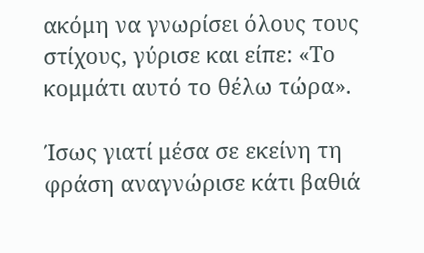ακόμη να γνωρίσει όλους τους στίχους, γύρισε και είπε: «Το κομμάτι αυτό το θέλω τώρα».

Ίσως γιατί μέσα σε εκείνη τη φράση αναγνώρισε κάτι βαθιά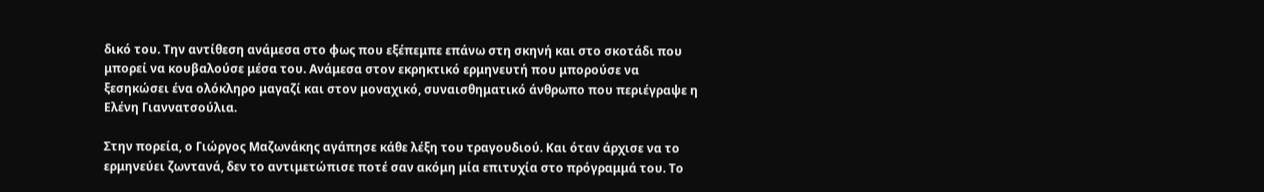δικό του. Την αντίθεση ανάμεσα στο φως που εξέπεμπε επάνω στη σκηνή και στο σκοτάδι που μπορεί να κουβαλούσε μέσα του. Ανάμεσα στον εκρηκτικό ερμηνευτή που μπορούσε να ξεσηκώσει ένα ολόκληρο μαγαζί και στον μοναχικό, συναισθηματικό άνθρωπο που περιέγραψε η Ελένη Γιαννατσούλια.

Στην πορεία, ο Γιώργος Μαζωνάκης αγάπησε κάθε λέξη του τραγουδιού. Και όταν άρχισε να το ερμηνεύει ζωντανά, δεν το αντιμετώπισε ποτέ σαν ακόμη μία επιτυχία στο πρόγραμμά του. Το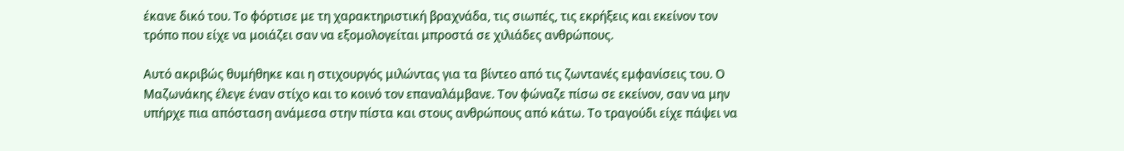έκανε δικό του. Το φόρτισε με τη χαρακτηριστική βραχνάδα, τις σιωπές, τις εκρήξεις και εκείνον τον τρόπο που είχε να μοιάζει σαν να εξομολογείται μπροστά σε χιλιάδες ανθρώπους.

Αυτό ακριβώς θυμήθηκε και η στιχουργός μιλώντας για τα βίντεο από τις ζωντανές εμφανίσεις του. Ο Μαζωνάκης έλεγε έναν στίχο και το κοινό τον επαναλάμβανε. Τον φώναζε πίσω σε εκείνον, σαν να μην υπήρχε πια απόσταση ανάμεσα στην πίστα και στους ανθρώπους από κάτω. Το τραγούδι είχε πάψει να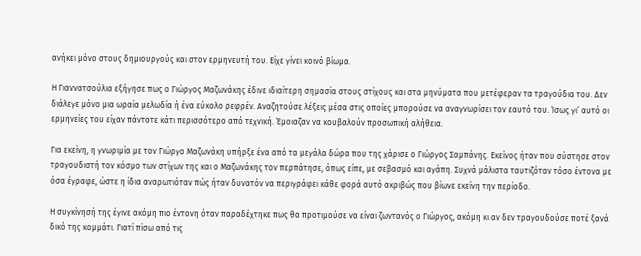ανήκει μόνο στους δημιουργούς και στον ερμηνευτή του. Είχε γίνει κοινό βίωμα.

Η Γιαννατσούλια εξήγησε πως ο Γιώργος Μαζωνάκης έδινε ιδιαίτερη σημασία στους στίχους και στα μηνύματα που μετέφεραν τα τραγούδια του. Δεν διάλεγε μόνο μια ωραία μελωδία ή ένα εύκολο ρεφρέν. Αναζητούσε λέξεις μέσα στις οποίες μπορούσε να αναγνωρίσει τον εαυτό του. Ίσως γι’ αυτό οι ερμηνείες του είχαν πάντοτε κάτι περισσότερο από τεχνική. Έμοιαζαν να κουβαλούν προσωπική αλήθεια.

Για εκείνη, η γνωριμία με τον Γιώργο Μαζωνάκη υπήρξε ένα από τα μεγάλα δώρα που της χάρισε ο Γιώργος Σαμπάνης. Εκείνος ήταν που σύστησε στον τραγουδιστή τον κόσμο των στίχων της και ο Μαζωνάκης τον περπάτησε, όπως είπε, με σεβασμό και αγάπη. Συχνά μάλιστα ταυτιζόταν τόσο έντονα με όσα έγραφε, ώστε η ίδια αναρωτιόταν πώς ήταν δυνατόν να περιγράφει κάθε φορά αυτό ακριβώς που βίωνε εκείνη την περίοδο.

Η συγκίνησή της έγινε ακόμη πιο έντονη όταν παραδέχτηκε πως θα προτιμούσε να είναι ζωντανός ο Γιώργος, ακόμη κι αν δεν τραγουδούσε ποτέ ξανά δικό της κομμάτι. Γιατί πίσω από τις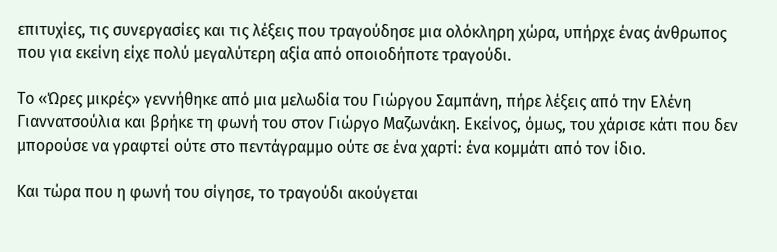επιτυχίες, τις συνεργασίες και τις λέξεις που τραγούδησε μια ολόκληρη χώρα, υπήρχε ένας άνθρωπος που για εκείνη είχε πολύ μεγαλύτερη αξία από οποιοδήποτε τραγούδι.

Το «Ώρες μικρές» γεννήθηκε από μια μελωδία του Γιώργου Σαμπάνη, πήρε λέξεις από την Ελένη Γιαννατσούλια και βρήκε τη φωνή του στον Γιώργο Μαζωνάκη. Εκείνος, όμως, του χάρισε κάτι που δεν μπορούσε να γραφτεί ούτε στο πεντάγραμμο ούτε σε ένα χαρτί: ένα κομμάτι από τον ίδιο.

Και τώρα που η φωνή του σίγησε, το τραγούδι ακούγεται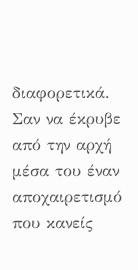διαφορετικά. Σαν να έκρυβε από την αρχή μέσα του έναν αποχαιρετισμό που κανείς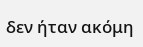δεν ήταν ακόμη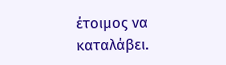έτοιμος να καταλάβει.